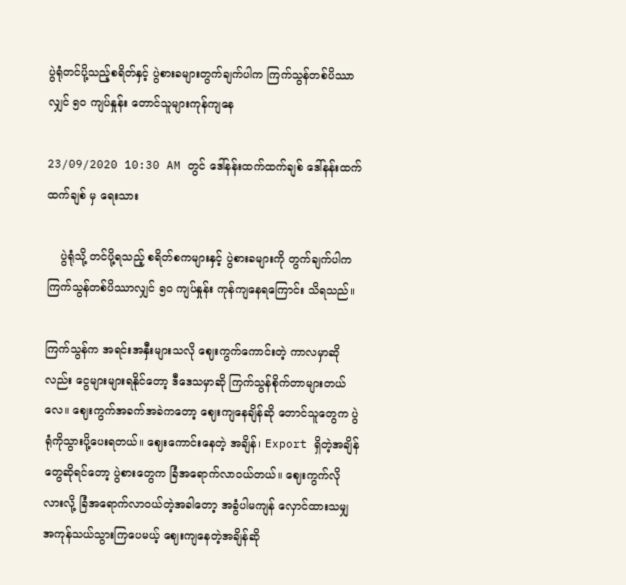ပွဲရုံတင်ပို့သည့်စရိတ်နှင့် ပွဲစားခများတွက်ချက်ပါက ကြက်သွန်တစ်ပိဿာလျှင် ၅၀ ကျပ်နှုန်း တောင်သူများကုန်ကျနေ

23/09/2020 10:30 AM တွင် ဒေါ်နန်းထက်ထက်ချစ် ဒေါ်နန်းထက်ထက်ချစ် မှ ရေးသား

    ပွဲရုံသို့ တင်ပို့ရသည့် စရိတ်စကများနှင့် ပွဲစားခများကို တွက်ချက်ပါက ကြက်သွန်တစ်ပိဿာလျှင် ၅၀ ကျပ်နှုန်း ကုန်ကျနေရကြောင်း သိရသည်။

ကြက်သွန်က အရင်းအနှီးများသလို ဈေးကွက်ကောင်းတဲ့ ကာလမှာဆိုလည်း ငွေများများရနိုင်တော့ ဒီဒေသမှာဆို ကြက်သွန်စိုက်တာများတယ်လေ။ ဈေးကွက်အခက်အခဲကတော့ ဈေးကျနေချိန်ဆို တောင်သူတွေက ပွဲရုံကိုသွားပို့ပေးရတယ်။ ဈေးကောင်းနေတဲ့ အချိန်၊ Export ရှိတဲ့အချိန်တွေဆိုရင်တော့ ပွဲစားတွေက ခြံအရောက်လာဝယ်တယ်။ ဈေးကွက်လိုလားလို့ ခြံအရောက်လာဝယ်တဲ့အခါတော့ အခွံပါမကျန် လှောင်ထားသမျှ အကုန်သယ်သွားကြပေမယ့် ဈေးကျနေတဲ့အချိန်ဆို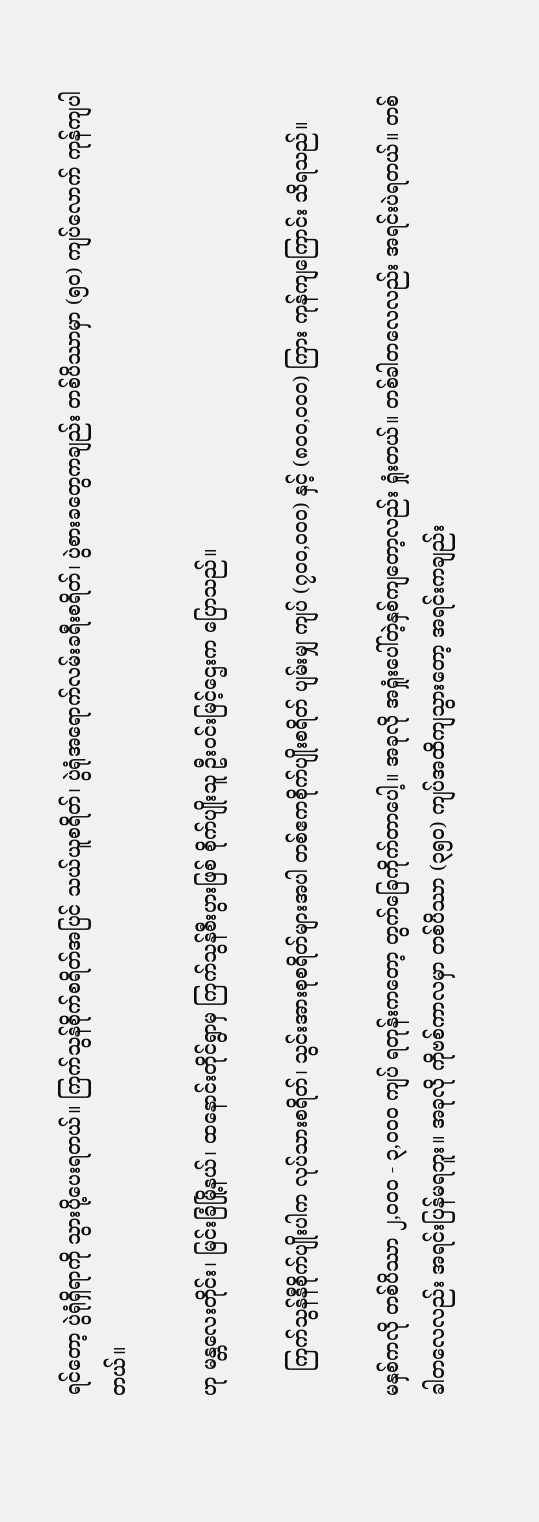ရင်တော့ ပွဲရုံရှိရာကို သွားပို့ပေးရတယ်။ ကြက်သွန်စိုက်စရိတ်အပြင် သယ်ယူစရိတ်၊ ပွဲရုံအရောက်လမ်းခရီးစရိတ်၊ ပွဲစားခတွေကချည်း တစ်ပိဿာမှာ (၅၀) ကျပ်လောက် ကုန်ကျပါတယ်။

ဟု မန္တလေးတိုင်း၊ မြင်းခြံမြို့နယ်၊ ထနောင်းတိုင်ရွာမှ ကြက်သွန်စီးပွားဖြစ် စိုက်ပျိုးသူ ဦးဝင်းမြင့်ဌေးက ပြောသည်။

    ကြက်သွန်နီစိုက်ပျိုးပါက လုပ်သားစရိတ်၊ သွင်းအားစုစရိတ်များအပါ တစ်ဧကစိုက်ပျိုးစရိတ် ပျမ်းမျှ ကျပ် (၇၀၀,၀၀၀) နှင့် (၈၀၀,၀၀၀) ကြား ကုန်ကျကြောင်း သိရသည်။

မနှစ်ကလို တစ်ပိဿာ ၂,၀၀၀ - ၃,၀၀၀ ကျပ် ရတုန်းကတော့ တွက်ခြေကိုက်တာပေါ့။ အခုလို အရှုံးပေါ်တဲ့နှစ်ကျတော့လည်း ရှုံးတယ်။ တစ်ခါတလေလည်း အရင်းပဲရတယ်။ တစ်ခါတလေလည်း အရင်းပြန်မရဘူး။ အခုလို ကိုဗစ်ကာလမှာ တစ်ပိဿာ (၃၅၀) ကျပ်အထိကျသွားတော့ အရင်းကချည်း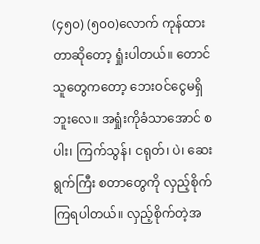(၄၅၀) (၅၀၀)လောက် ကုန်ထားတာဆိုတော့ ရှုံးပါတယ်။ တောင်သူတွေကတော့ ဘေးဝင်ငွေမရှိဘူးလေ။ အရှုံးကိုခံသာအောင် စပါး၊ ကြက်သွန်၊ ငရုတ်၊ ပဲ၊ ဆေးရွက်ကြီး စတာတွေကို လှည့်စိုက်ကြရပါတယ်။ လှည့်စိုက်တဲ့အ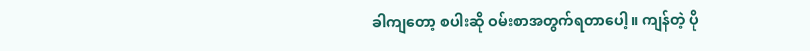ခါကျတော့ စပါးဆို ဝမ်းစာအတွက်ရတာပေါ့။ ကျန်တဲ့ ပို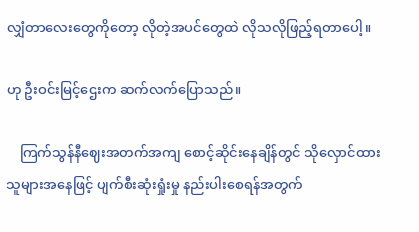လျှံတာလေးတွေကိုတော့ လိုတဲ့အပင်တွေထဲ လိုသလိုဖြည့်ရတာပေါ့။

ဟု ဦးဝင်းမြင့်ဌေးက ဆက်လက်ပြောသည်။

    ကြက်သွန်နီဈေးအတက်အကျ စောင့်ဆိုင်းနေချိန်တွင် သိုလှောင်ထားသူများအနေဖြင့် ပျက်စီးဆုံးရှုံးမှု နည်းပါးစေရန်အတွက်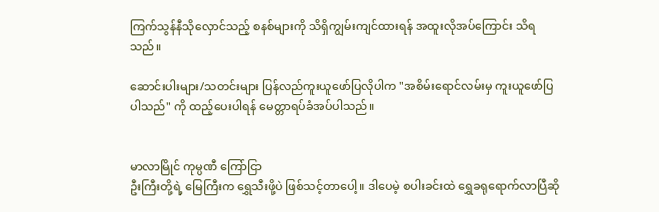ကြက်သွန်နီသိုလှောင်သည့် စနစ်များကို သိရှိကျွမ်းကျင်ထားရန် အထူးလိုအပ်ကြောင်း သိရသည်။

ဆောင်းပါးများ/သတင်းများ ပြန်လည်ကူးယူဖော်ပြလိုပါက "အစိမ်းရောင်လမ်းမှ ကူးယူဖော်ပြပါသည်" ကို ထည့်ပေးပါရန် မေတ္တာရပ်ခံအပ်ပါသည်။


မာလာမြိုင် ကုမ္ပဏီ ကြော်ငြာ
ဦးကြီးတို့ရဲ့ မြေကြီးက ရွှေသီးဖို့ပဲ ဖြစ်သင့်တာပေါ့။ ဒါပေမဲ့ စပါးခင်းထဲ ရွှေခရုရောက်လာပြီဆို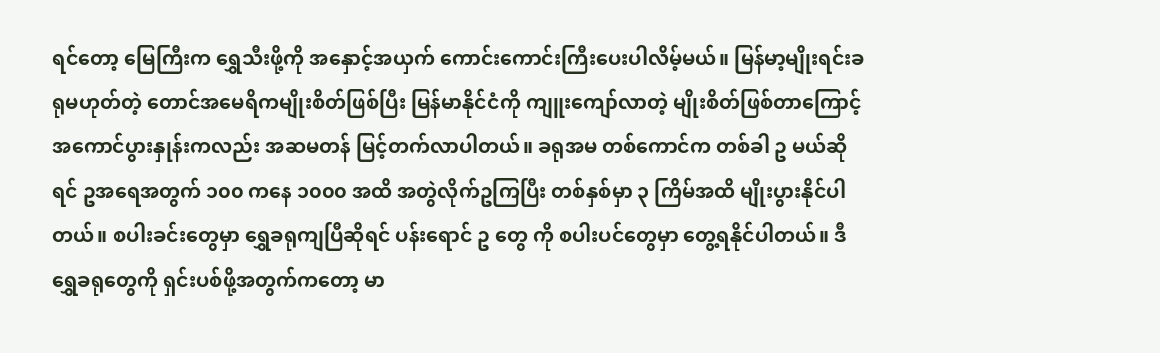ရင်တော့ မြေကြီးက ရွှေသီးဖို့ကို အနှောင့်အယှက် ကောင်းကောင်းကြီးပေးပါလိမ့်မယ်။ မြန်မာ့မျိုးရင်းခရုမဟုတ်တဲ့ တောင်အမေရိကမျိုးစိတ်ဖြစ်ပြီး မြန်မာနိုင်ငံကို ကျူးကျော်လာတဲ့ မျိုးစိတ်ဖြစ်တာကြောင့် အကောင်ပွားနှုန်းကလည်း အဆမတန် မြင့်တက်လာပါတယ်။ ခရုအမ တစ်ကောင်က တစ်ခါ ဥ မယ်ဆိုရင် ဥအရေအတွက် ၁၀၀ ကနေ ၁၀၀၀ အထိ အတွဲလိုက်ဥကြပြီး တစ်နှစ်မှာ ၃ ကြိမ်အထိ မျိုးပွားနိုင်ပါတယ်။ စပါးခင်းတွေမှာ ရွှေခရုကျပြီဆိုရင် ပန်းရောင် ဥ တွေ ကို စပါးပင်တွေမှာ တွေ့ရနိုင်ပါတယ်။ ဒီရွှေခရုတွေကို ရှင်းပစ်ဖို့အတွက်ကတော့ မာ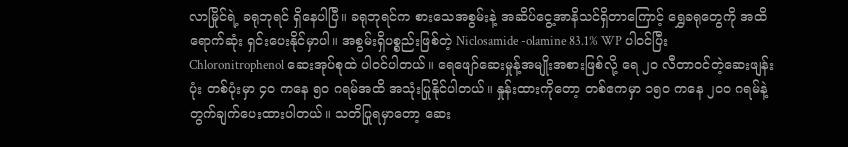လာမြိုင်ရဲ့ ခရုဘုရင် ရှိနေပါပြီ။ ခရုဘုရင်က စားသေအစွမ်းနဲ့ အဆိပ်ငွေ့အာနိသင်ရှိတာကြောင့် ရွှေခရုတွေကို အထိရောက်ဆုံး ရှင်းပေးနိုင်မှာပါ။ အစွမ်းရှိပစ္စည်းဖြစ်တဲ့ Niclosamide -olamine 83.1% WP ပါဝင်ပြီး Chloronitrophenol ဆေးအုပ်စုထဲ ပါဝင်ပါတယ်။ ရေဖျော်ဆေးမှုန့်အမျိုးအစားဖြစ်လို့ ရေ ၂၀ လီတာဝင်တဲ့ဆေးဖျန်းပုံး တစ်ပုံးမှာ ၄၀ ကနေ ၅၀ ဂရမ်အထိ အသုံးပြုနိုင်ပါတယ်။ နှုန်းထားကိုတော့ တစ်ဧကမှာ ၁၅၀ ကနေ ၂၀၀ ဂရမ်နဲ့ တွက်ချက်ပေးထားပါတယ်။ သတိပြုရမှာတော့ ဆေး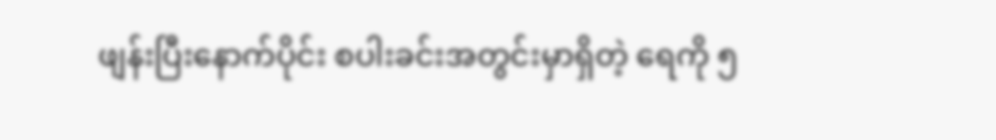ဖျန်းပြီးနောက်ပိုင်း စပါးခင်းအတွင်းမှာရှိတဲ့ ရေကို ၅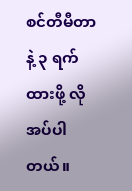စင်တီမီတာနဲ့ ၃ ရက်ထားဖို့ လိုအပ်ပါတယ်။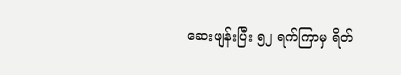ဆေးဖျန်းပြီး ၅၂ ရက်ကြာမှ ရိတ်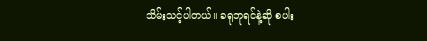သိမ်းသင့်ပါတယ်။ ခရုဘုရင်နဲ့ဆို စပါး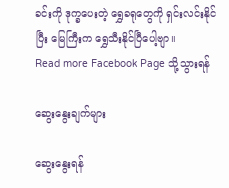ခင်းကို ဒုက္ခပေးတဲ့ ရွှေခရုတွေကို ရှင်းလင်းနိုင်ပြီး မြေကြီးက ရွှေသီးနိုင်ပြီပေါ့ဗျာ။
Read more Facebook Page သို့သွားရန်

ဆွေးနွေးချက်များ

ဆွေးနွေးရန်